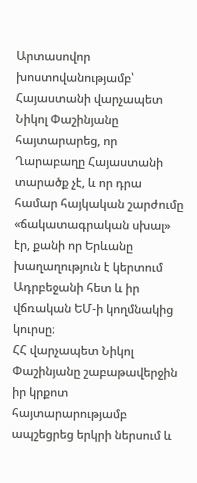Արտասովոր խոստովանությամբ՝ Հայաստանի վարչապետ Նիկոլ Փաշինյանը հայտարարեց, որ Ղարաբաղը Հայաստանի տարածք չէ, և որ դրա համար հայկական շարժումը «ճակատագրական սխալ» էր, քանի որ Երևանը խաղաղություն է կերտում Ադրբեջանի հետ և իր վճռական ԵՄ-ի կողմնակից կուրսը։
ՀՀ վարչապետ Նիկոլ Փաշինյանը շաբաթավերջին իր կրքոտ հայտարարությամբ ապշեցրեց երկրի ներսում և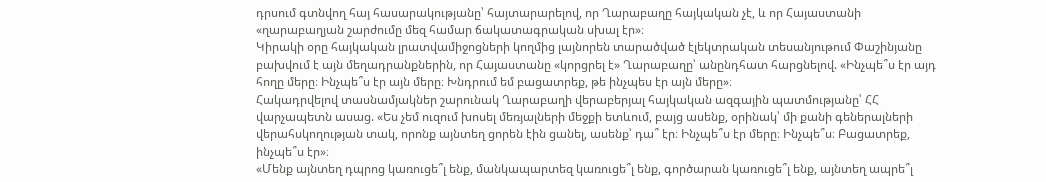դրսում գտնվող հայ հասարակությանը՝ հայտարարելով, որ Ղարաբաղը հայկական չէ, և որ Հայաստանի «ղարաբաղյան շարժումը մեզ համար ճակատագրական սխալ էր»։
Կիրակի օրը հայկական լրատվամիջոցների կողմից լայնորեն տարածված էլեկտրական տեսանյութում Փաշինյանը բախվում է այն մեղադրանքներին, որ Հայաստանը «կորցրել է» Ղարաբաղը՝ անընդհատ հարցնելով. «Ինչպե՞ս էր այդ հողը մերը։ Ինչպե՞ս էր այն մերը։ Խնդրում եմ բացատրեք, թե ինչպես էր այն մերը»։
Հակադրվելով տասնամյակներ շարունակ Ղարաբաղի վերաբերյալ հայկական ազգային պատմությանը՝ ՀՀ վարչապետն ասաց. «Ես չեմ ուզում խոսել մեռյալների մեջքի ետևում, բայց ասենք, օրինակ՝ մի քանի գեներալների վերահսկողության տակ, որոնք այնտեղ ցորեն էին ցանել, ասենք՝ դա՞ էր։ Ինչպե՞ս էր մերը։ Ինչպե՞ս։ Բացատրեք, ինչպե՞ս էր»։
«Մենք այնտեղ դպրոց կառուցե՞լ ենք, մանկապարտեզ կառուցե՞լ ենք, գործարան կառուցե՞լ ենք, այնտեղ ապրե՞լ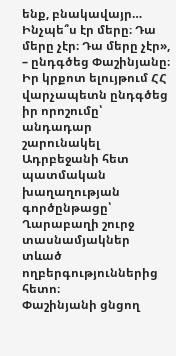ենք, բնակավայր… Ինչպե՞ս էր մերը։ Դա մերը չէր։ Դա մերը չէր», – ընդգծեց Փաշինյանը։
Իր կրքոտ ելույթում ՀՀ վարչապետն ընդգծեց իր որոշումը՝ անդադար շարունակել Ադրբեջանի հետ պատմական խաղաղության գործընթացը՝ Ղարաբաղի շուրջ տասնամյակներ տևած ողբերգություններից հետո։
Փաշինյանի ցնցող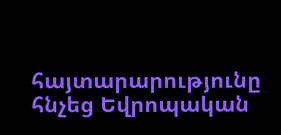հայտարարությունը հնչեց Եվրոպական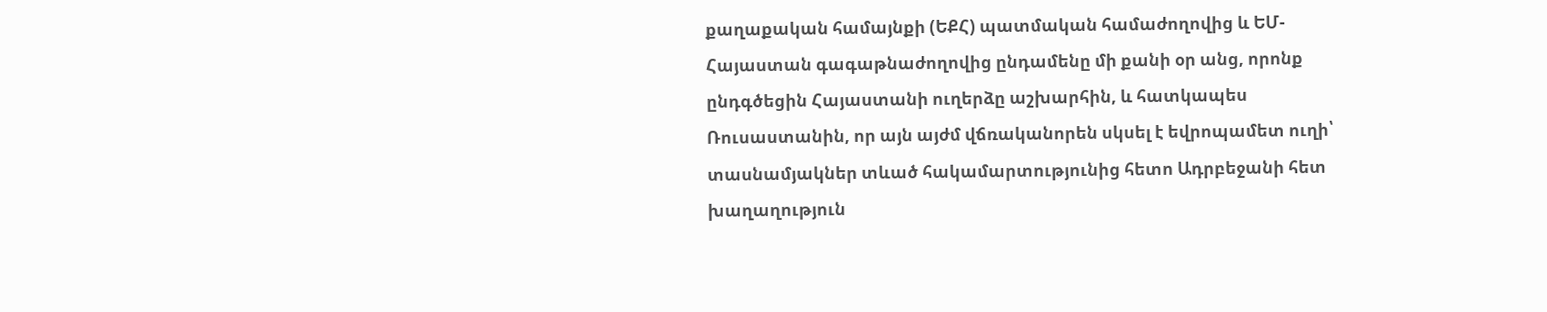քաղաքական համայնքի (ԵՔՀ) պատմական համաժողովից և ԵՄ-Հայաստան գագաթնաժողովից ընդամենը մի քանի օր անց, որոնք ընդգծեցին Հայաստանի ուղերձը աշխարհին, և հատկապես Ռուսաստանին, որ այն այժմ վճռականորեն սկսել է եվրոպամետ ուղի՝ տասնամյակներ տևած հակամարտությունից հետո Ադրբեջանի հետ խաղաղություն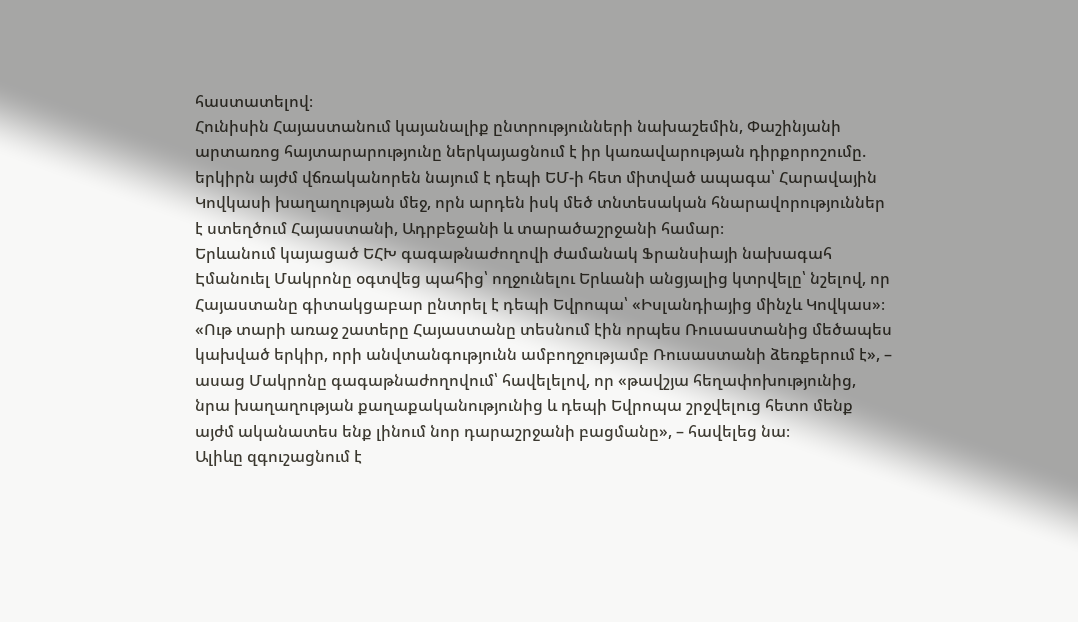հաստատելով։
Հունիսին Հայաստանում կայանալիք ընտրությունների նախաշեմին, Փաշինյանի արտառոց հայտարարությունը ներկայացնում է իր կառավարության դիրքորոշումը. երկիրն այժմ վճռականորեն նայում է դեպի ԵՄ-ի հետ միտված ապագա՝ Հարավային Կովկասի խաղաղության մեջ, որն արդեն իսկ մեծ տնտեսական հնարավորություններ է ստեղծում Հայաստանի, Ադրբեջանի և տարածաշրջանի համար։
Երևանում կայացած ԵՀԽ գագաթնաժողովի ժամանակ Ֆրանսիայի նախագահ Էմանուել Մակրոնը օգտվեց պահից՝ ողջունելու Երևանի անցյալից կտրվելը՝ նշելով, որ Հայաստանը գիտակցաբար ընտրել է դեպի Եվրոպա՝ «Իսլանդիայից մինչև Կովկաս»։
«Ութ տարի առաջ շատերը Հայաստանը տեսնում էին որպես Ռուսաստանից մեծապես կախված երկիր, որի անվտանգությունն ամբողջությամբ Ռուսաստանի ձեռքերում է», – ասաց Մակրոնը գագաթնաժողովում՝ հավելելով, որ «թավշյա հեղափոխությունից, նրա խաղաղության քաղաքականությունից և դեպի Եվրոպա շրջվելուց հետո մենք այժմ ականատես ենք լինում նոր դարաշրջանի բացմանը», – հավելեց նա։
Ալիևը զգուշացնում է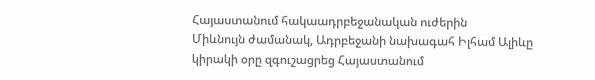Հայաստանում հակաադրբեջանական ուժերին
Միևնույն ժամանակ, Ադրբեջանի նախագահ Իլհամ Ալիևը կիրակի օրը զգուշացրեց Հայաստանում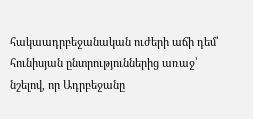հակաադրբեջանական ուժերի աճի դեմ՝ հունիսյան ընտրություններից առաջ՝ նշելով, որ Ադրբեջանը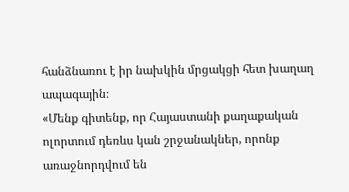հանձնառու է իր նախկին մրցակցի հետ խաղաղ ապագային։
«Մենք գիտենք, որ Հայաստանի քաղաքական ոլորտում դեռևս կան շրջանակներ, որոնք առաջնորդվում են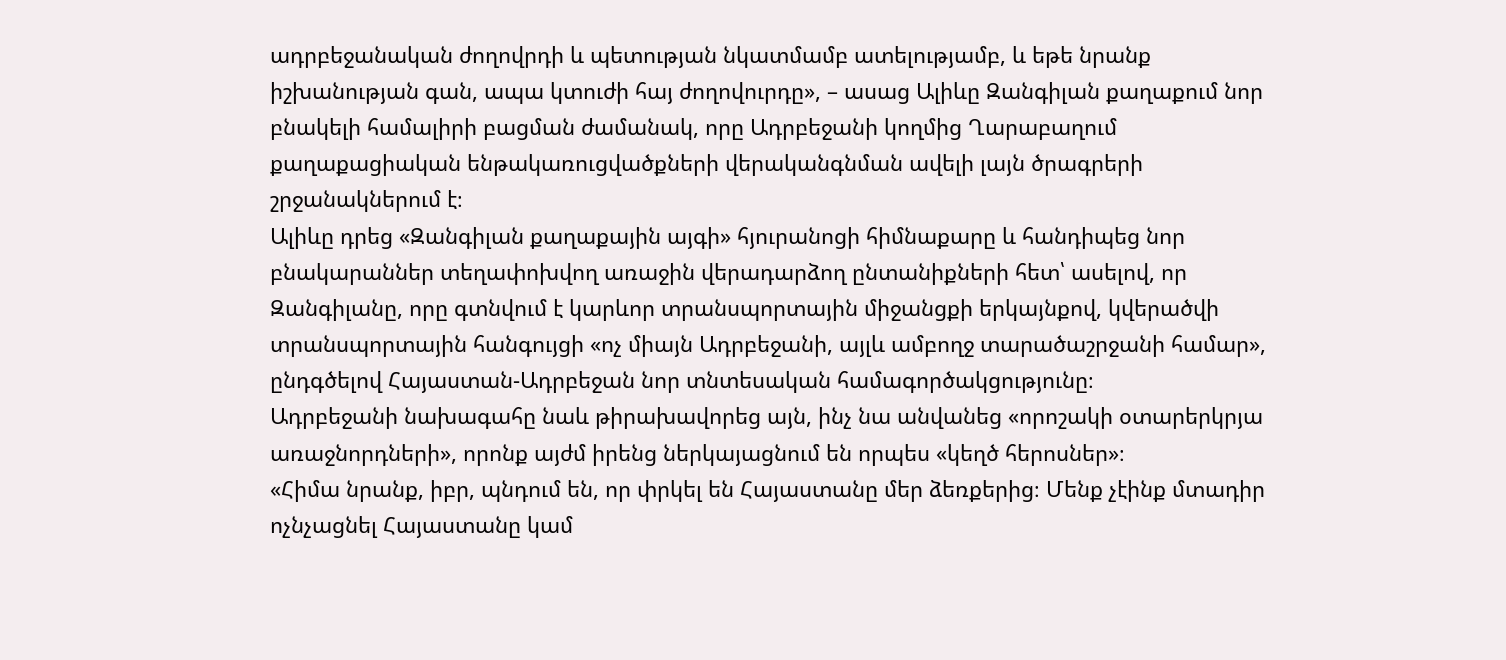ադրբեջանական ժողովրդի և պետության նկատմամբ ատելությամբ, և եթե նրանք իշխանության գան, ապա կտուժի հայ ժողովուրդը», – ասաց Ալիևը Զանգիլան քաղաքում նոր բնակելի համալիրի բացման ժամանակ, որը Ադրբեջանի կողմից Ղարաբաղում քաղաքացիական ենթակառուցվածքների վերականգնման ավելի լայն ծրագրերի շրջանակներում է։
Ալիևը դրեց «Զանգիլան քաղաքային այգի» հյուրանոցի հիմնաքարը և հանդիպեց նոր բնակարաններ տեղափոխվող առաջին վերադարձող ընտանիքների հետ՝ ասելով, որ Զանգիլանը, որը գտնվում է կարևոր տրանսպորտային միջանցքի երկայնքով, կվերածվի տրանսպորտային հանգույցի «ոչ միայն Ադրբեջանի, այլև ամբողջ տարածաշրջանի համար», ընդգծելով Հայաստան-Ադրբեջան նոր տնտեսական համագործակցությունը։
Ադրբեջանի նախագահը նաև թիրախավորեց այն, ինչ նա անվանեց «որոշակի օտարերկրյա առաջնորդների», որոնք այժմ իրենց ներկայացնում են որպես «կեղծ հերոսներ»։
«Հիմա նրանք, իբր, պնդում են, որ փրկել են Հայաստանը մեր ձեռքերից։ Մենք չէինք մտադիր ոչնչացնել Հայաստանը կամ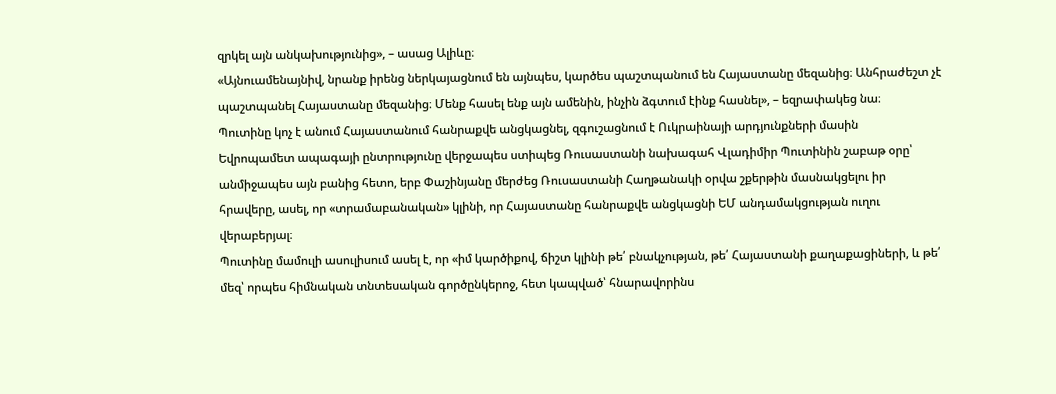զրկել այն անկախությունից», – ասաց Ալիևը։
«Այնուամենայնիվ, նրանք իրենց ներկայացնում են այնպես, կարծես պաշտպանում են Հայաստանը մեզանից։ Անհրաժեշտ չէ պաշտպանել Հայաստանը մեզանից։ Մենք հասել ենք այն ամենին, ինչին ձգտում էինք հասնել», – եզրափակեց նա։
Պուտինը կոչ է անում Հայաստանում հանրաքվե անցկացնել, զգուշացնում է Ուկրաինայի արդյունքների մասին
Եվրոպամետ ապագայի ընտրությունը վերջապես ստիպեց Ռուսաստանի նախագահ Վլադիմիր Պուտինին շաբաթ օրը՝ անմիջապես այն բանից հետո, երբ Փաշինյանը մերժեց Ռուսաստանի Հաղթանակի օրվա շքերթին մասնակցելու իր հրավերը, ասել, որ «տրամաբանական» կլինի, որ Հայաստանը հանրաքվե անցկացնի ԵՄ անդամակցության ուղու վերաբերյալ։
Պուտինը մամուլի ասուլիսում ասել է, որ «իմ կարծիքով, ճիշտ կլինի թե՛ բնակչության, թե՛ Հայաստանի քաղաքացիների, և թե՛ մեզ՝ որպես հիմնական տնտեսական գործընկերոջ, հետ կապված՝ հնարավորինս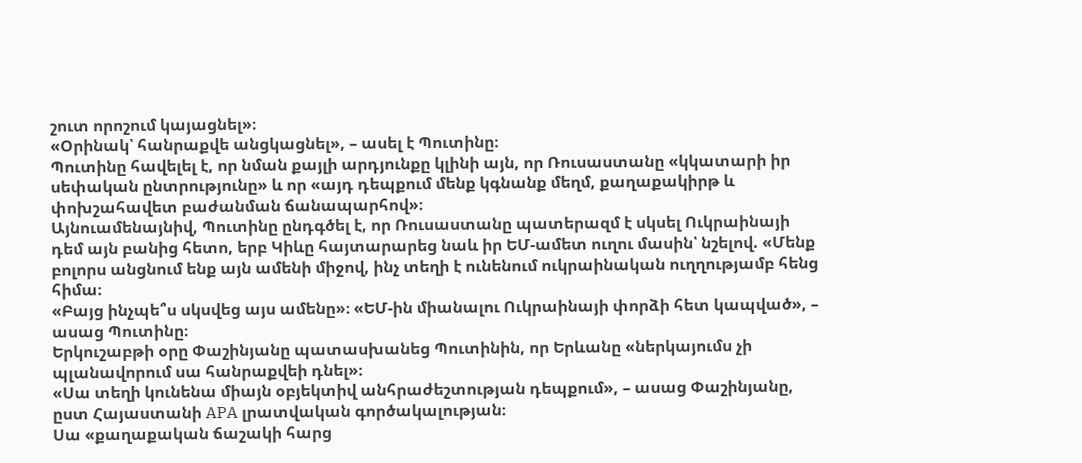շուտ որոշում կայացնել»։
«Օրինակ՝ հանրաքվե անցկացնել», – ասել է Պուտինը։
Պուտինը հավելել է, որ նման քայլի արդյունքը կլինի այն, որ Ռուսաստանը «կկատարի իր սեփական ընտրությունը» և որ «այդ դեպքում մենք կգնանք մեղմ, քաղաքակիրթ և փոխշահավետ բաժանման ճանապարհով»։
Այնուամենայնիվ, Պուտինը ընդգծել է, որ Ռուսաստանը պատերազմ է սկսել Ուկրաինայի դեմ այն բանից հետո, երբ Կիևը հայտարարեց նաև իր ԵՄ-ամետ ուղու մասին՝ նշելով. «Մենք բոլորս անցնում ենք այն ամենի միջով, ինչ տեղի է ունենում ուկրաինական ուղղությամբ հենց հիմա։
«Բայց ինչպե՞ս սկսվեց այս ամենը»։ «ԵՄ-ին միանալու Ուկրաինայի փորձի հետ կապված», – ասաց Պուտինը։
Երկուշաբթի օրը Փաշինյանը պատասխանեց Պուտինին, որ Երևանը «ներկայումս չի պլանավորում սա հանրաքվեի դնել»։
«Սա տեղի կունենա միայն օբյեկտիվ անհրաժեշտության դեպքում», – ասաց Փաշինյանը, ըստ Հայաստանի APA լրատվական գործակալության։
Սա «քաղաքական ճաշակի հարց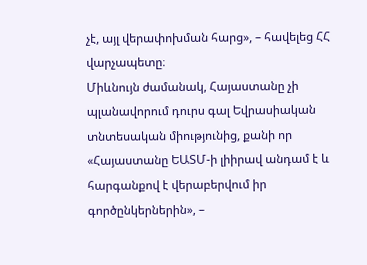չէ, այլ վերափոխման հարց», – հավելեց ՀՀ վարչապետը։
Միևնույն ժամանակ, Հայաստանը չի պլանավորում դուրս գալ Եվրասիական տնտեսական միությունից, քանի որ «Հայաստանը ԵԱՏՄ-ի լիիրավ անդամ է և հարգանքով է վերաբերվում իր գործընկերներին», –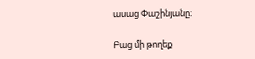ասաց Փաշինյանը։

Բաց մի թողեք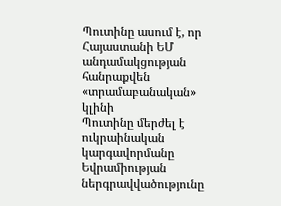Պուտինը ասում է, որ Հայաստանի ԵՄ անդամակցության հանրաքվեն «տրամաբանական» կլինի
Պուտինը մերժել է ուկրաինական կարգավորմանը Եվրամիության ներգրավվածությունը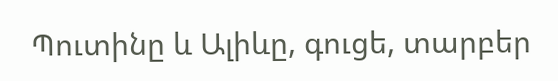Պուտինը և Ալիևը, գուցե, տարբեր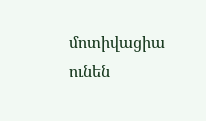մոտիվացիա ունեն